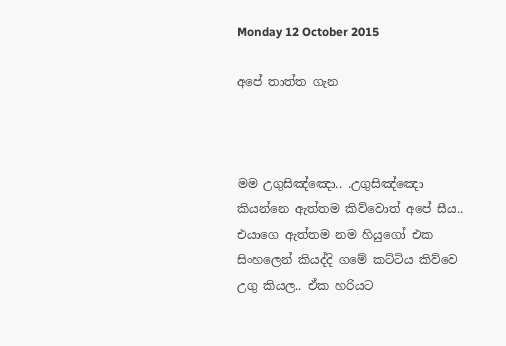Monday 12 October 2015

අපේ තාත්ත ගැන



මම උගුසිඤ්ඤො.. .උගුසිඤ්ඤො කියන්නෙ ඇත්තම කිව්වොත් අපේ සීය.. එයාගෙ ඇත්තම නම හියුගෝ එක සිංහලෙන් කියද්දි ගමේ කට්ටිය කිව්වෙ උගු කියල.. ඒක හරියට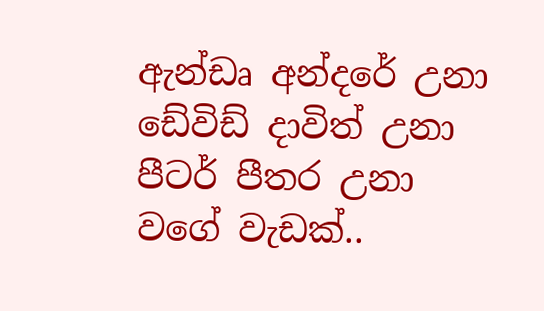ඇන්ඩෘ අන්දරේ උනා ඩේවිඩ් දාවිත් උනා පීටර් පීතර උනා වගේ වැඩක්..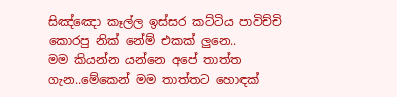සිඤ්ඤො කෑල්ල ඉස්සර කට්ටිය පාවිච්චි කොරපු නික් නේම් එකක් ලුනෙ..
මම කියන්න යන්නෙ අපේ තාත්ත ගැන..මේකෙන් මම තාත්තට හොඳක්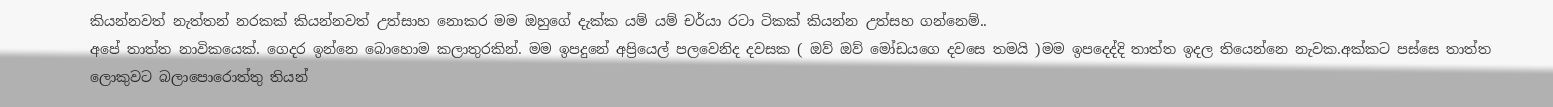කියන්නවත් නැත්තන් නරකක් කියන්නවත් උත්සාහ නොකර මම ඔහුගේ දැක්ක යම් යම් චර්යා රටා ටිකක් කියන්න උත්සහ ගන්නෙම්..
අපේ තාත්ත නාවිකයෙක්. ගෙදර ඉන්නෙ බොහොම කලාතුරකින්. මම ඉපදුනේ අප්‍රියෙල් පලවෙනිද දවසක ( ඔව් ඔව් මෝඩයගෙ දවසෙ තමයි )මම ඉපදෙද්දි තාත්ත ඉදල තියෙන්නෙ නැවක.අක්කට පස්සෙ තාත්ත ලොකුවට බලාපොරොත්තු තියන්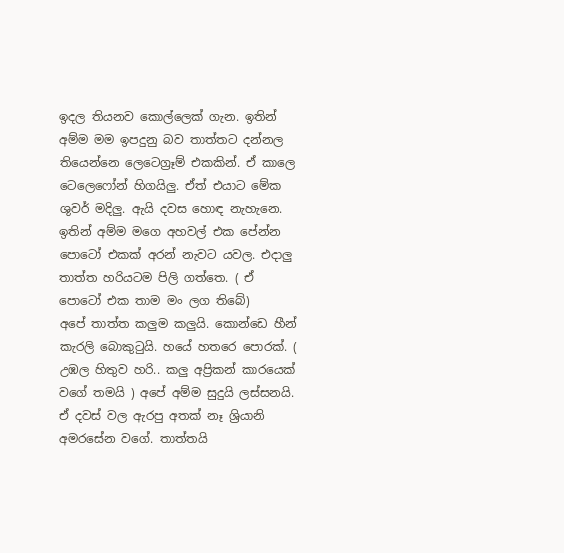ඉදල තියනව කොල්ලෙක් ගැන. ඉතින් අම්ම මම ඉපදුනු බව තාත්තට දන්නල තියෙන්නෙ ලෙටෙග්‍රෑම් එකකින්. ඒ කාලෙ ටෙලෙෆෝන් හිගයිලු. ඒත් එයාට මේක ශුවර් මදිලු. ඇයි දවස හොඳ නැහැනෙ. ඉතින් අම්ම මගෙ අහවල් එක පේන්න පොටෝ එකක් අරන් නැවට යවල. එදාලු තාත්ත හරියටම පිලි ගත්තෙ. ( ඒ පොටෝ එක තාම මං ලග තිබේ)
අපේ තාත්ත කලුම කලුයි. කොන්ඩෙ හීන් කැරලි බොකුටුයි. හයේ හතරෙ පොරක්. ( උඹල හිතුව හරි.. කලු අප්‍රිකන් කාරයෙක් වගේ තමයි ) අපේ අම්ම සුදුයි ලස්සනයි. ඒ දවස් වල ඇරපු අතක් නෑ ශ්‍රියානි අමරසේන වගේ. තාත්තයි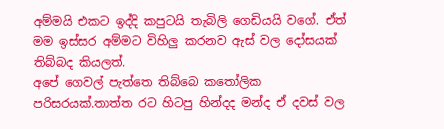අම්මයි එකට ඉද්දි කපුටයි තැබිලි ගෙඩියයි වගේ. ඒත් මම ඉස්සර අම්මට විහිලු කරනව ඇස් වල දෝසයක් තිබ්බද කියලත්.
අපේ ගෙවල් පැත්තෙ තිබ්බෙ කතෝලික පරිසරයක්.තාත්ත රට හිටපු හින්දද මන්ද ඒ දවස් වල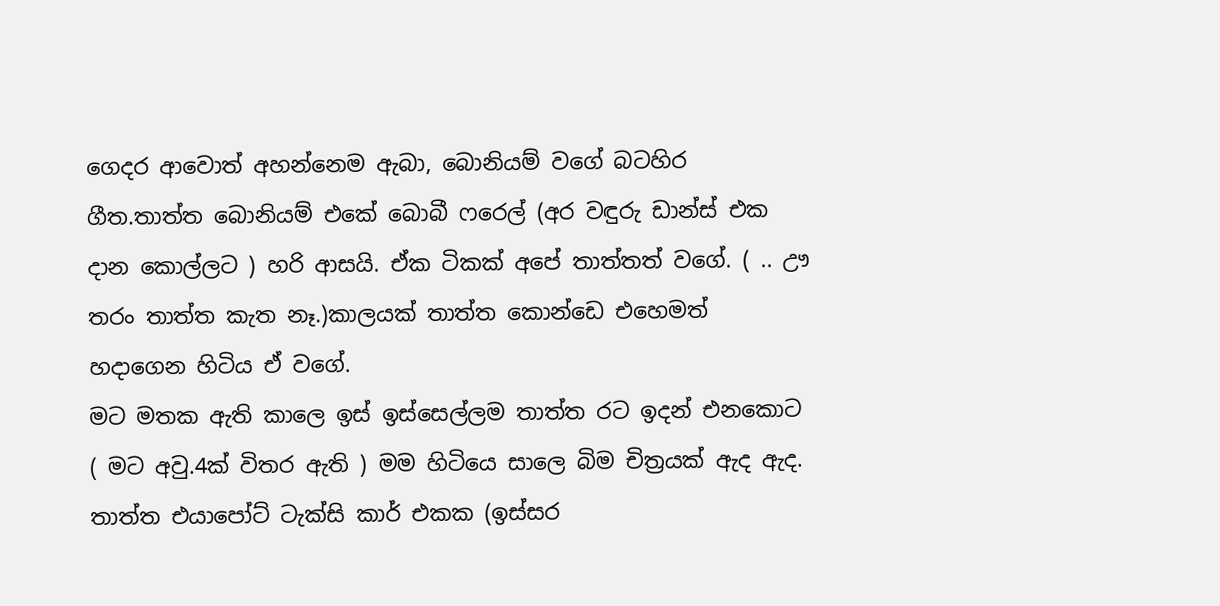ගෙදර ආවොත් අහන්නෙම ඇබා, බොනියම් වගේ බටහිර ගීත.තාත්ත බොනියම් එකේ බොබී ෆරෙල් (අර වඳුරු ඩාන්ස් එක දාන කොල්ලට ) හරි ආසයි. ඒක ටිකක් අපේ තාත්තත් වගේ. ( .. ඌ තරං තාත්ත කැත නෑ.)කාලයක් තාත්ත කොන්ඩෙ එහෙමත් හදාගෙන හිටිය ඒ වගේ.
මට මතක ඇති කාලෙ ඉස් ඉස්සෙල්ලම තාත්ත රට ඉදන් එනකොට ( මට අවු.4ක් විතර ඇති ) මම හිටියෙ සාලෙ බිම චිත්‍රයක් ඇද ඇද. තාත්ත එයාපෝට් ටැක්සි කාර් එකක (ඉස්සර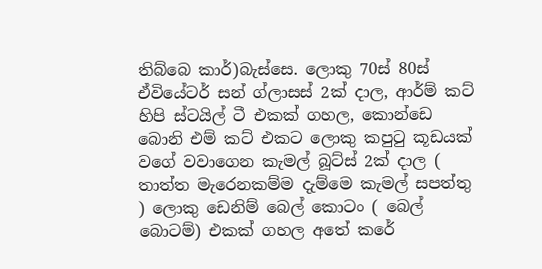තිබ්බෙ කාර්)බැස්සෙ. ලොකු 70ස් 80ස් ඒවියේටර් සන් ග්ලාසස් 2ක් දාල, ආර්ම් කට් හිපි ස්ටයිල් ටී එකක් ගහල, කොන්ඩෙ බොනි එම් කට් එකට ලොකු කපුටු කූඩයක් වගේ වවාගෙන කැමල් බූට්ස් 2ක් දාල ( තාත්ත මැරෙනකම්ම දැම්මෙ කැමල් සපත්තු ) ලොකු ඩෙනිම් බෙල් කොටං ( බෙල් බොටම්) එකක් ගහල අතේ කරේ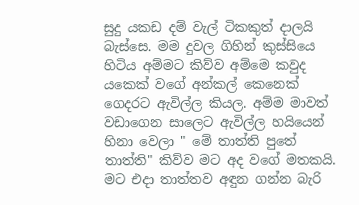සුදු යකඩ දම් වැල් ටිකකුත් දාලයි බැස්සෙ. මම දුවල ගිහින් කුස්සියෙ හිටිය අම්මට කිව්ව අම්මෙ කවුද යකෙක් වගේ අන්කල් කෙනෙක් ගෙදරට ඇවිල්ල කියල. අම්ම මාවත් වඩාගෙන සාලෙට ඇවිල්ල හයියෙන් හිනා වෙලා " මේ තාත්ති පුතේ තාත්ති" කිව්ව මට අද වගේ මතකයි. මට එදා තාත්තව අඳුන ගන්න බැරි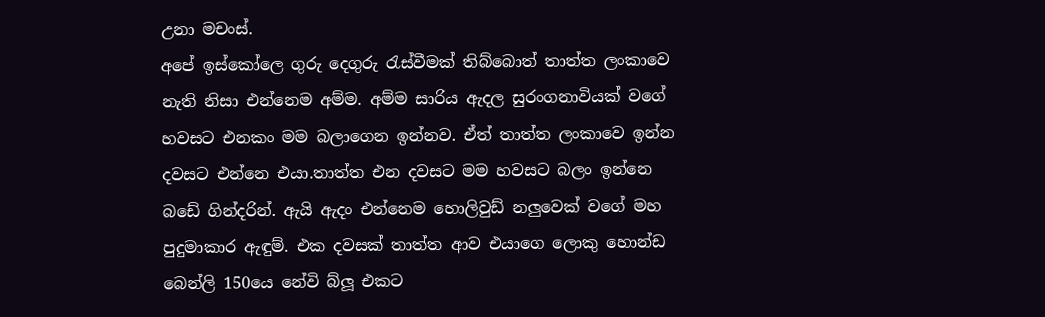උනා මචංස්.
අපේ ඉස්කෝලෙ ගුරු දෙගුරු රැස්වීමක් තිබ්බොත් තාත්ත ලංකාවෙ නැති නිසා එන්නෙම අම්ම. අම්ම සාරිය ඇදල සුරංගනාවියක් වගේ හවසට එනකං මම බලාගෙන ඉන්නව. ඒත් තාත්ත ලංකාවෙ ඉන්න දවසට එන්නෙ එයා.තාත්ත එන දවසට මම හවසට බලං ඉන්නෙ බඩේ ගින්දරින්. ඇයි ඇදං එන්නෙම හොලිවුඩ් නලුවෙක් වගේ මහ  පුදුමාකාර ඇඳුම්. එක දවසක් තාත්ත ආව එයාගෙ ලොකු හොන්ඩ බෙන්ලි 150යෙ නේවි බ්ලූ එකට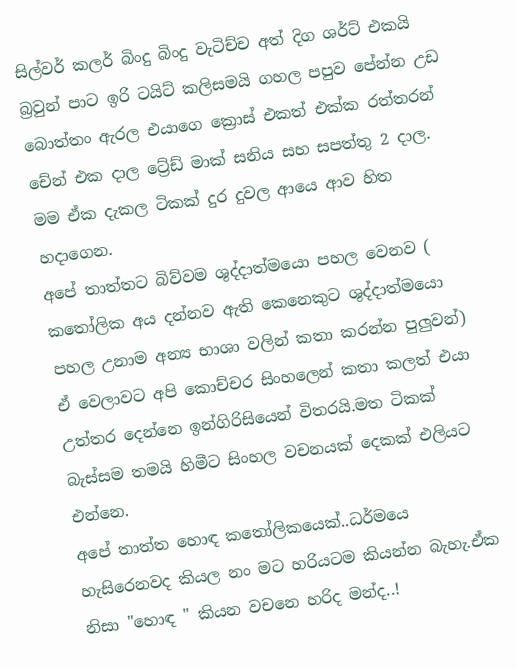සිල්වර් කලර් බිංදු බිංදු වැටිච්ච අත් දිග ශර්ට් එකයි බ්‍රවුන් පාට ඉරි ටයිට් කලිසමයි ගහල පපුව පේන්න උඩ බොත්තං ඇරල එයාගෙ ක්‍රොස් එකත් එක්ක රත්තරන් චේන් එක දාල ට්‍රේඩ් මාක් සනිය සහ සපත්තු 2 දාල. මම ඒක දැකල ටිකක් දුර දුවල ආයෙ ආව හිත හදාගෙන.
අපේ තාත්තට බිව්වම ශුද්දාත්මයො පහල වෙනව ( කතෝලික අය දන්නව ඇති කෙනෙකුට ශුද්දාත්මයො පහල උනාම අන්‍ය භාශා වලින් කතා කරන්න පුලුවන්) ඒ වෙලාවට අපි කොච්චර සිංහලෙන් කතා කලත් එයා උත්තර දෙන්නෙ ඉන්ගිරිසියෙන් විතරයි.මත ටිකක් බැස්සම තමයි හිමීට සිංහල වචනයක් දෙකක් එලියට එන්නෙ.
අපේ තාත්ත හොඳ කතෝලිකයෙක්..ධර්මයෙ හැසිරෙනවද කියල නං මට හරියටම කියන්න බැහැ.ඒක නිසා "හොඳ " කියන වචනෙ හරිද මන්ද..!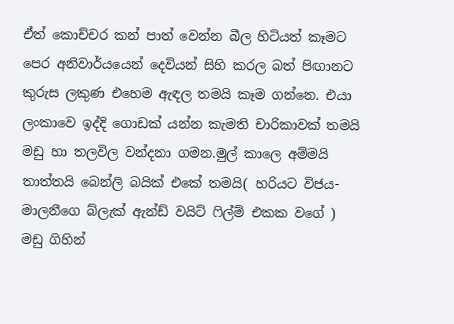ඒත් කොච්චර කන් පාත් වෙන්න බීල හිටියත් කෑමට පෙර අනිවාර්යයෙන් දෙවියන් සිහි කරල බත් පිඟානට කුරුස ලකුණ එහෙම ඇඳල තමයි කෑම ගන්නෙ. එයා ලංකාවෙ ඉද්දි ගොඩක් යන්න කැමති චාරිකාවක් තමයි මඩු හා තලවිල වන්දනා ගමන.මුල් කාලෙ අම්මයි තාත්තයි බෙන්ලි බයික් එකේ තමයි( හරියට විජය-මාලනීගෙ බ්ලැක් ඇන්ඩ් වයිට් ෆිල්ම් එකක වගේ ) මඩු ගිහින්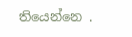තියෙන්නෙ .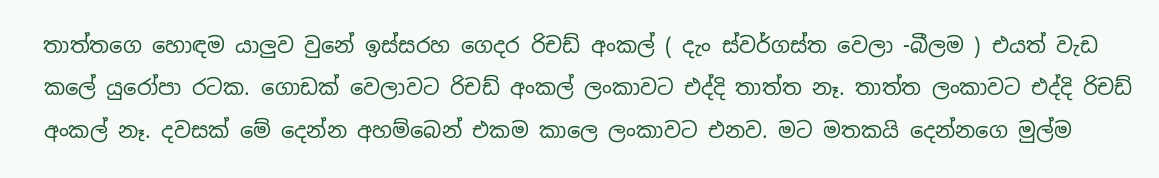තාත්තගෙ හොඳම යාලුව වුනේ ඉස්සරහ ගෙදර රිචඩ් අංකල් ( දැං ස්වර්ගස්ත වෙලා -බීලම ) එයත් වැඩ කලේ යුරෝපා රටක. ගොඩක් වෙලාවට රිචඩ් අංකල් ලංකාවට එද්දි තාත්ත නෑ. තාත්ත ලංකාවට එද්දි රිචඩ් අංකල් නෑ. දවසක් මේ දෙන්න අහම්බෙන් එකම කාලෙ ලංකාවට එනව. මට මතකයි දෙන්නගෙ මුල්ම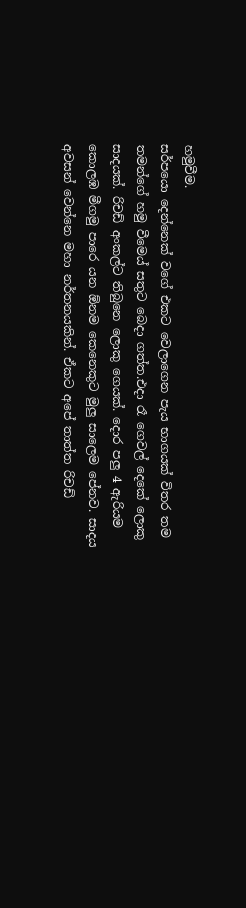හමුවීම.
සර්පයො දෙන්නෙක් වගේ එකට වෙලාගෙන පැය භාගයක් විතර තම තමන්ගේ හමු වීමෙය් සතුට බෙදා ගත්ත.එදා රෑ ගෙවල් දෙකේ ලොකු සාදයක්. රිචඩ් අංකල්ට තිබුනෙ ලොකු ගෙයක්. දොර පලු 4 ඇරියම කොලඹ මීගමු පාරෙ යන ඕනම කෙනෙකුට මුලු සාලෙම පේනව. සාදය අවසන් වෙන්නෙ මහා නර්තනයකින්. ඒකට අපේ තාත්ත රිචඩ්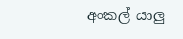අංකල් යාලු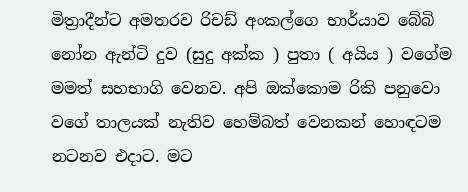මිත්‍රාදීන්ට අමතරව රිචඩ් අංකල්ගෙ භාර්යාව බේබි නෝන ඇන්ටි දුව (සුදු අක්ක ) පුතා ( අයිය ) වගේම මමත් සහභාගි වෙනව. අපි ඔක්කොම රිකි පනුවො වගේ තාලයක් නැතිව හෙම්බත් වෙනකන් හොඳටම නටනව එදාට. මට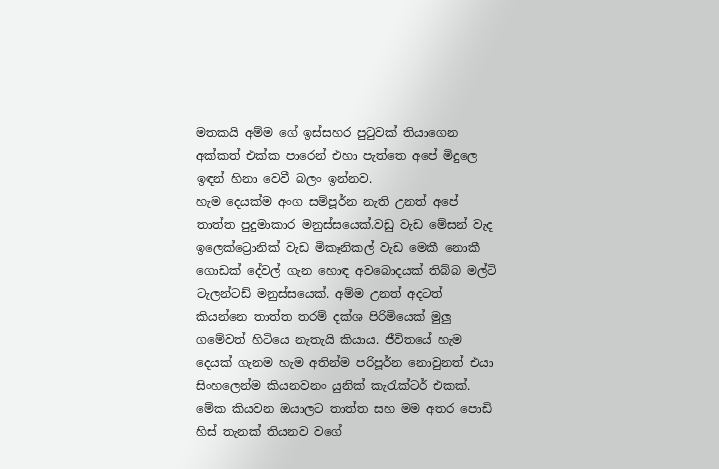මතකයි අම්ම ගේ ඉස්සහර පුටුවක් තියාගෙන අක්කත් එක්ක පාරෙන් එහා පැත්තෙ අපේ මිදුලෙ ඉඳන් හිනා වෙවී බලං ඉන්නව.
හැම දෙයක්ම අංග සම්පූර්න නැති උනත් අපේ තාත්ත පුදුමාකාර මනුස්සයෙක්.වඩු වැඩ මේසන් වැද ඉලෙක්ට්‍රොනික් වැඩ මිකෑනිකල් වැඩ මෙකී නොකී ගොඩක් දේවල් ගැන හොඳ අවබොදයක් තිබ්බ මල්ටි ටැලන්ටඩ් මනුස්සයෙක්. අම්ම උනත් අදටත් කියන්නෙ තාත්ත තරම් දක්ශ පිරිමියෙක් මුලු ගමේවත් හිටියෙ නැතැයි කියාය. ජීවිතයේ හැම දෙයක් ගැනම හැම අතින්ම පරිපූර්න නොවුනත් එයා සිංහලෙන්ම කියනවනං යුනික් කැරැක්ටර් එකක්. මේක කියවන ඔයාලට තාත්ත සහ මම අතර පොඩි හිස් තැනක් තියනව වගේ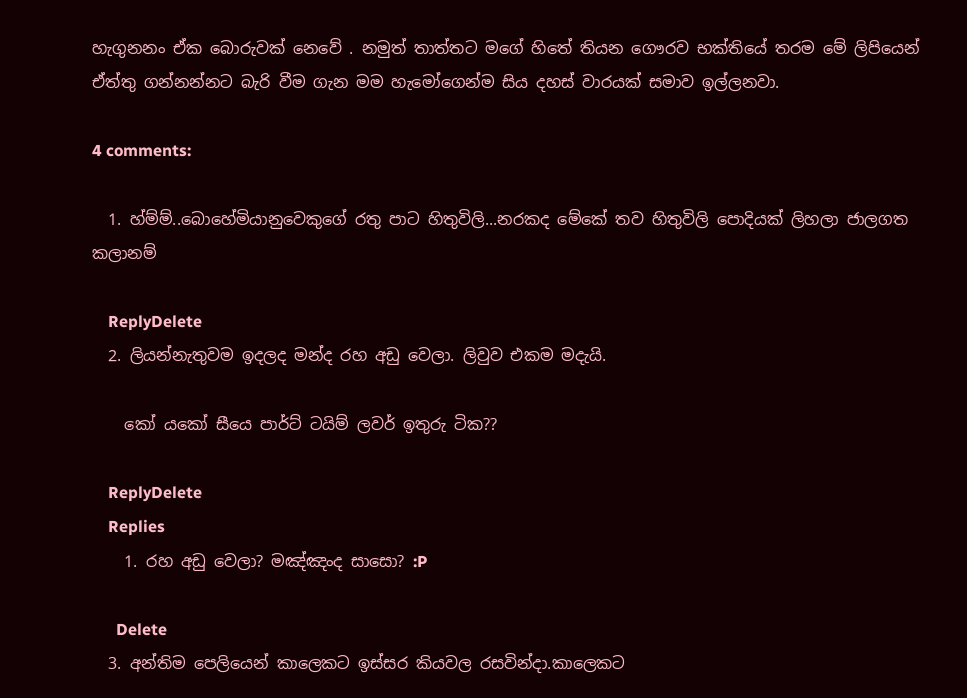හැගුනනං ඒක බොරුවක් නෙවේ . නමුත් තාත්තට මගේ හිතේ තියන ගෞරව භක්තියේ තරම මේ ලිපියෙන් ඒත්තු ගන්නන්නට බැරි වීම ගැන මම හැමෝගෙන්ම සිය දහස් වාරයක් සමාව ඉල්ලනවා.

4 comments:

  1. හ්ම්ම්..බොහේමියානුවෙකුගේ රතු පාට හිතුවිලි...නරකද මේකේ තව හිතුවිලි පොදියක් ලිහලා ජාලගත කලානම්

    ReplyDelete
  2. ලියන්නැතුවම ඉදලද මන්ද රහ අඩු වෙලා. ලිවුව එකම මදැයි.

    කෝ යකෝ සීයෙ පාර්ට් ටයිම් ලවර් ඉතුරු ටික??

    ReplyDelete
    Replies
    1. රහ අඩු වෙලා? මඤ්ඤංද සාසො? :P

      Delete
  3. අන්තිම පෙලියෙන් කාලෙකට ඉස්සර කියවල රසවින්දා.කාලෙකට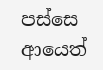පස්සෙ ආයෙත්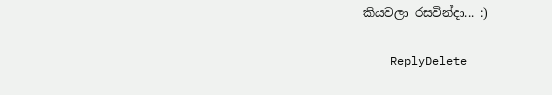කියවලා රසවින්දා... :)

    ReplyDelete